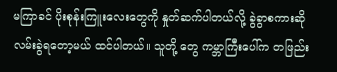မကြာခင် ပိုးစုန်းကြူးလေးတွေကို နှုတ်ဆက်ပါတယ်လို့ ခွဲခွာစကားဆို လမ်းခွဲရတော့မယ် ထင်ပါတယ်။ သူတို့ တွေ ကမ္ဘာကြီးပေါ်က တဖြည်း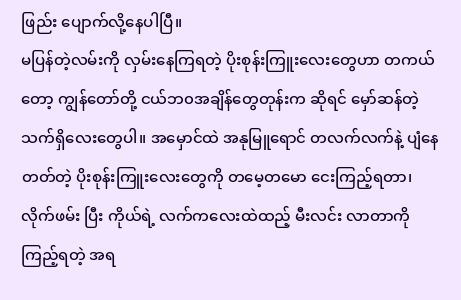ဖြည်း ပျောက်လို့နေပါပြီ။
မပြန်တဲ့လမ်းကို လှမ်းနေကြရတဲ့ ပိုးစုန်းကြူးလေးတွေဟာ တကယ်တော့ ကျွန်တော်တို့ ငယ်ဘ၀အချိန်တွေတုန်းက ဆိုရင် မှော်ဆန်တဲ့ သက်ရှိလေးတွေပါ။ အမှောင်ထဲ အနုမြူရောင် တလက်လက်နဲ့ ပျံနေတတ်တဲ့ ပိုးစုန်းကြူးလေးတွေကို တမေ့တမော ငေးကြည့်ရတာ၊ လိုက်ဖမ်း ပြီး ကိုယ်ရဲ့ လက်ကလေးထဲထည့် မီးလင်း လာတာကို ကြည့်ရတဲ့ အရ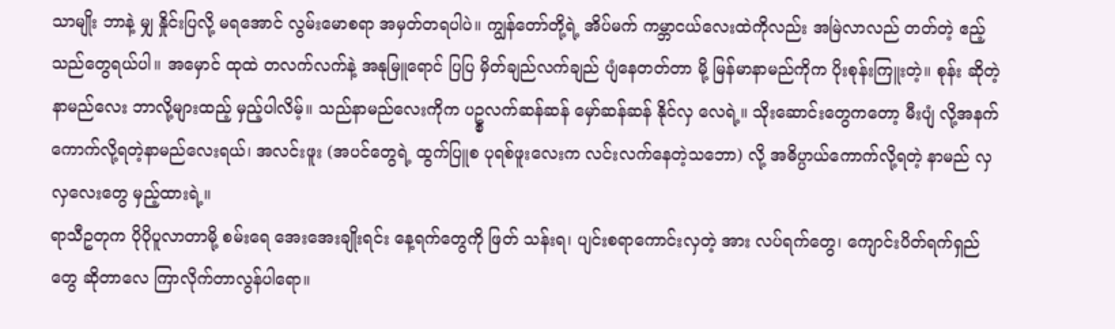သာမျိုး ဘာနဲ့ မျှ နှိုင်းပြလို့ မရအောင် လွမ်းမောစရာ အမှတ်တရပါပဲ။ ကျွန်တော်တို့ရဲ့ အိပ်မက် ကမ္ဘာငယ်လေးထဲကိုလည်း အမြဲလာလည် တတ်တဲ့ ဧည့်သည်တွေရယ်ပါ။ အမှောင် ထုထဲ တလက်လက်နဲ့ အနုမြူရောင် ပြပြ မှိတ်ချည်လက်ချည် ပျံနေတတ်တာ မို့ မြန်မာနာမည်ကိုက ပိုးစုန်းကြူးတဲ့။ စုန်း ဆိုတဲ့နာမည်လေး ဘာလို့များထည့် မှည့်ပါလိမ့်။ သည်နာမည်လေးကိုက ပဥ္စလက်ဆန်ဆန် မှော်ဆန်ဆန် နိုင်လှ လေရဲ့။ သိုးဆောင်းတွေကတော့ မီးပျံ လို့အနက်ကောက်လို့ရတဲ့နာမည်လေးရယ်၊ အလင်းဖူး (အပင်တွေရဲ့ ထွက်ပြူစ ပုရစ်ဖူးလေးက လင်းလက်နေတဲ့သဘော) လို့ အဓိပ္ပာယ်ကောက်လို့ရတဲ့ နာမည် လှလှလေးတွေ မှည့်ထားရဲ့။
ရာသီဥတုက ပိုပိုပူလာတာမို့ စမ်းရေ အေးအေးချိုးရင်း နေ့ရက်တွေကို ဖြတ် သန်းရ၊ ပျင်းစရာကောင်းလှတဲ့ အား လပ်ရက်တွေ၊ ကျောင်းပိတ်ရက်ရှည်တွေ ဆိုတာလေ ကြာလိုက်တာလွန်ပါရော။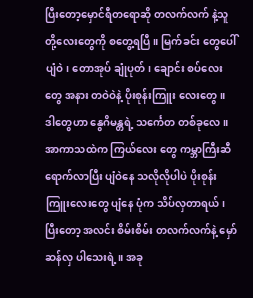ပြီးတော့မှောင်ရီတရောဆို တလက်လက် နဲ့သူတို့လေးတွေကို စတွေ့ရပြီ။ မြက်ခင်း တွေပေါ်ပျံဝဲ၊ တောအုပ် ချုံပုတ်၊ ချောင်း စပ်လေးတွေ အနား တဝဲဝဲနဲ့ ပိုးစုန်းကြူး လေးတွေ။ ဒါတွေဟာ နွေဂိမန္တရဲ့ သင်္ကေတ တစ်ခုလေ။ အာကာသထဲက ကြယ်လေး တွေ ကမ္ဘာကြီးဆီ ရောက်လာပြီး ပျံဝဲနေ သလိုလိုပါပဲ ပိုးစုန်းကြူးလေးတွေ ပျံနေ ပုံက သိပ်လှတာရယ်၊ ပြီးတော့ အလင်း စိမ်းစိမ်း တလက်လက်နဲ့ မှော်ဆန်လှ ပါသေးရဲ့။ အခု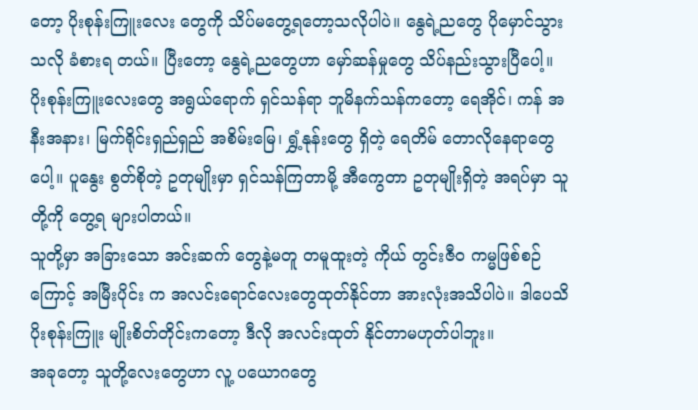တော့ ပိုးစုန်းကြူးလေး တွေကို သိပ်မတွေ့ရတော့သလိုပါပဲ။ နွေရဲ့ညတွေ ပိုမှောင်သွားသလို ခံစားရ တယ်။ ပြီးတော့ နွေရဲ့ညတွေဟာ မှော်ဆန်မှုတွေ သိပ်နည်းသွားပြီပေါ့။
ပိုးစုန်းကြူးလေးတွေ အရွယ်ရောက် ရှင်သန်ရာ ဘူမိနက်သန်ကတော့ ရေအိုင်၊ ကန် အနီးအနား၊ မြက်ရိုင်းရှည်ရှည် အစိမ်းမြေ၊ ရွှံ့နုန်းတွေ ရှိတဲ့ ရေတိမ် တောလိုနေရာတွေပေါ့။ ပူနွေး စွတ်စိုတဲ့ ဥတုမျိုးမှာ ရှင်သန်ကြတာမို့ အီကွေတာ ဥတုမျိုးရှိတဲ့ အရပ်မှာ သူတို့ကို တွေ့ရ များပါတယ်။
သူတို့မှာ အခြားသော အင်းဆက် တွေနဲ့မတူ တမူထူးတဲ့ ကိုယ် တွင်းဇီ၀ ကမ္မဖြစ်စဉ်ကြောင့် အမြီးပိုင်း က အလင်းရောင်လေးတွေထုတ်နိုင်တာ အားလုံးအသိပါပဲ။ ဒါပေသိ ပိုးစုန်းကြူး မျိုးစိတ်တိုင်းကတော့ ဒီလို အလင်းထုတ် နိုင်တာမဟုတ်ပါဘူး။
အခုတော့ သူတို့လေးတွေဟာ လူ့ ပယောဂတွေ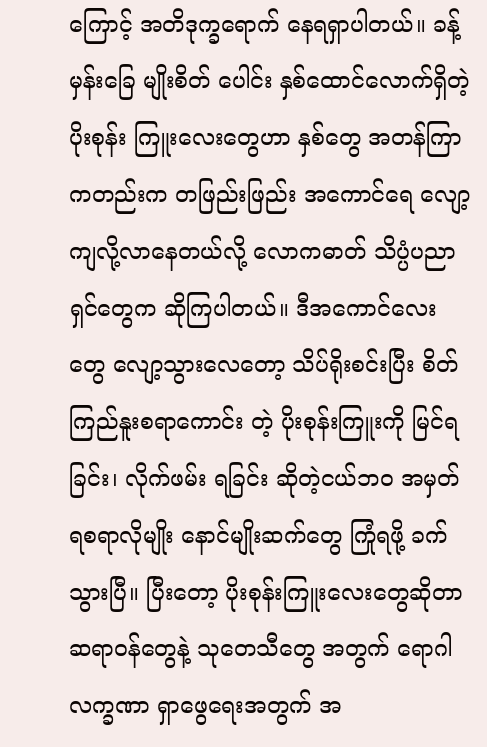ကြောင့် အတိဒုက္ခရောက် နေရရှာပါတယ်။ ခန့်မှန်းခြေ မျိုးစိတ် ပေါင်း နှစ်ထောင်လောက်ရှိတဲ့ ပိုးစုန်း ကြူးလေးတွေဟာ နှစ်တွေ အတန်ကြာ ကတည်းက တဖြည်းဖြည်း အကောင်ရေ လျော့ကျလို့လာနေတယ်လို့ လောကဓာတ် သိပ္ပံပညာရှင်တွေက ဆိုကြပါတယ်။ ဒီအကောင်လေးတွေ လျော့သွားလေတော့ သိပ်ရိုးစင်းပြီး စိတ်ကြည်နူးစရာကောင်း တဲ့ ပိုးစုန်းကြူးကို မြင်ရခြင်း၊ လိုက်ဖမ်း ရခြင်း ဆိုတဲ့ငယ်ဘ၀ အမှတ်ရစရာလိုမျိုး နောင်မျိုးဆက်တွေ ကြုံရဖို့ ခက်သွားပြီ။ ပြီးတော့ ပိုးစုန်းကြူးလေးတွေဆိုတာ ဆရာဝန်တွေနဲ့ သုတေသီတွေ အတွက် ရောဂါ လက္ခဏာ ရှာဖွေရေးအတွက် အ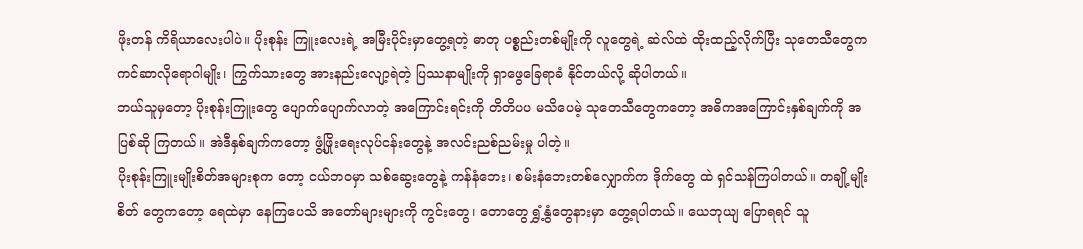ဖိုးတန် ကိရိယာလေးပါပဲ။ ပိုးစုန်း ကြူးလေးရဲ့ အမြီးပိုင်းမှာတွေ့ရတဲ့ ဓာတု ပစ္စည်းတစ်မျိုးကို လူတွေရဲ့ ဆဲလ်ထဲ ထိုးထည့်လိုက်ပြီး သုတေသီတွေက ကင်ဆာလိုရောဂါမျိုး၊ ကြွက်သားတွေ အားနည်းလျော့ရဲတဲ့ ပြဿနာမျိုးကို ရှာဖွေခြေရာခံ နိုင်တယ်လို့ ဆိုပါတယ်။
ဘယ်သူမှတော့ ပိုးစုန်းကြူးတွေ ပျောက်ပျောက်လာတဲ့ အကြောင်းရင်းကို တိတိပပ မသိပေမဲ့ သုတေသီတွေကတော့ အဓိကအကြောင်းနှစ်ချက်ကို အပြစ်ဆို ကြတယ်။ အဲဒီနှစ်ချက်ကတော့ ဖွံ့ဖြိုးရေးလုပ်ငန်းတွေနဲ့ အလင်းညစ်ညမ်းမှု ပါတဲ့။
ပိုးစုန်းကြူးမျိုးစိတ်အများစုက တော့ ငယ်ဘ၀မှာ သစ်ဆွေးတွေနဲ့ ကန်နံဘေး၊ စမ်းနံဘေးတစ်လျှောက်က ဒိုက်တွေ ထဲ ရှင်သန်ကြပါတယ်။ တချို့မျိုးစိတ် တွေကတော့ ရေထဲမှာ နေကြပေသိ အတော်များများကို ကွင်းတွေ၊ တောတွေ ရွှံ့နွံတွေနားမှာ တွေ့ရပါတယ်။ ယေဘုယျ ပြောရရင် သူ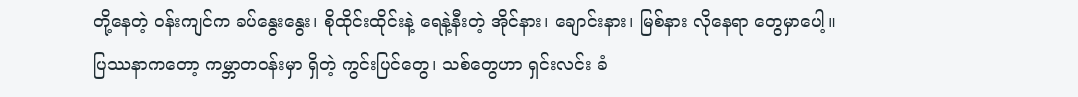တို့နေတဲ့ ဝန်းကျင်က ခပ်နွေးနွေး၊ စိုထိုင်းထိုင်းနဲ့ ရေနဲ့နီးတဲ့ အိုင်နား၊ ချောင်းနား၊ မြစ်နား လိုနေရာ တွေမှာပေါ့။
ပြဿနာကတော့ ကမ္ဘာတဝန်းမှာ ရှိတဲ့ ကွင်းပြင်တွေ၊ သစ်တွေဟာ ရှင်းလင်း ခံ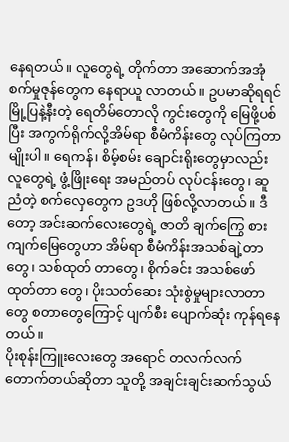နေရတယ်။ လူတွေရဲ့ တိုက်တာ အဆောက်အအုံ စက်မှုဇုန်တွေက နေရာယူ လာတယ်။ ဥပမာဆိုရရင် မြို့ပြနဲ့နီးတဲ့ ရေတိမ်တောလို ကွင်းတွေကို မြေဖို့ပစ်ပြီး အကွက်ရိုက်လို့အိမ်ရာ စီမံကိန်းတွေ လုပ်ကြတာမျိုးပါ။ ရေကန်၊ စိမ့်စမ်း ချောင်းရိုးတွေမှာလည်း လူတွေရဲ့ ဖွံ့ဖြိုးရေး အမည်တပ် လုပ်ငန်းတွေ၊ ဆူညံတဲ့ စက်လှေတွေက ဥဒဟို ဖြစ်လို့လာတယ်။ ဒီတော့ အင်းဆက်လေးတွေရဲ့ ဇာတိ ချက်ကြွေ စားကျက်မြေတွေဟာ အိမ်ရာ စီမံကိန်းအသစ်ချဲ့တာတွေ၊ သစ်ထုတ် တာတွေ၊ စိုက်ခင်း အသစ်ဖော်ထုတ်တာ တွေ၊ ပိုးသတ်ဆေး သုံးစွဲမှုများလာတာ တွေ စတာတွေကြောင့် ပျက်စီး ပျောက်ဆုံး ကုန်ရနေတယ်။
ပိုးစုန်းကြူးလေးတွေ အရောင် တလက်လက်တောက်တယ်ဆိုတာ သူတို့ အချင်းချင်းဆက်သွယ်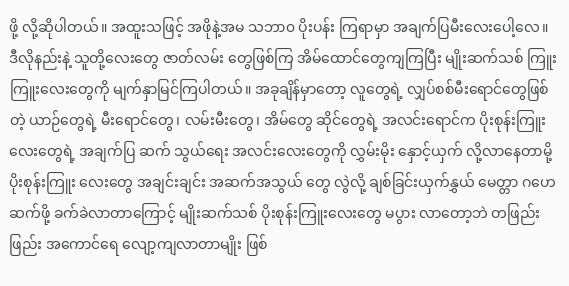ဖို့ လို့ဆိုပါတယ်။ အထူးသဖြင့် အဖိုနဲ့အမ သဘာ၀ ပိုးပန်း ကြရာမှာ အချက်ပြမီးလေးပေါ့လေ။ ဒီလိုနည်းနဲ့ သူတို့လေးတွေ ဇာတ်လမ်း တွေဖြစ်ကြ အိမ်ထောင်တွေကျကြပြီး မျိုးဆက်သစ် ကြူးကြူးလေးတွေကို မျက်နှာမြင်ကြပါတယ်။ အခုချိန်မှာတော့ လူတွေရဲ့ လျှပ်စစ်မီးရောင်တွေဖြစ်တဲ့ ယာဉ်တွေရဲ့ မီးရောင်တွေ၊ လမ်းမီးတွေ၊ အိမ်တွေ ဆိုင်တွေရဲ့ အလင်းရောင်က ပိုးစုန်းကြူးလေးတွေရဲ့ အချက်ပြ ဆက် သွယ်ရေး အလင်းလေးတွေကို လွှမ်းမိုး နှောင့်ယှက် လို့လာနေတာမို့ ပိုးစုန်းကြူး လေးတွေ အချင်းချင်း အဆက်အသွယ် တွေ လွဲလို့ ချစ်ခြင်းယှက်နွှယ် မေတ္တာ ဂဟေဆက်ဖို့ ခက်ခဲလာတာကြောင့် မျိုးဆက်သစ် ပိုးစုန်းကြူးလေးတွေ မပွား လာတော့ဘဲ တဖြည်းဖြည်း အကောင်ရေ လျော့ကျလာတာမျိုး ဖြစ်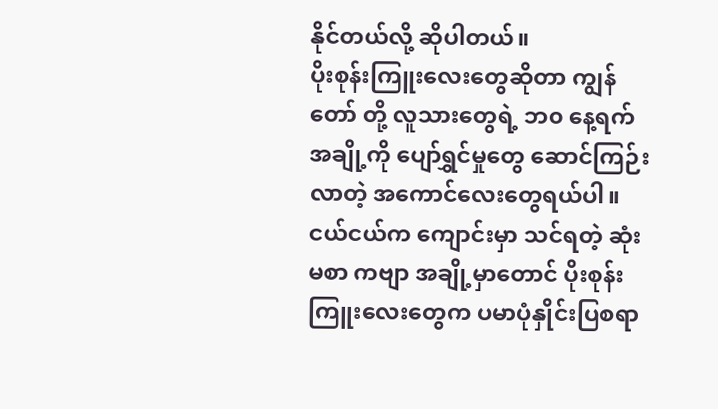နိုင်တယ်လို့ ဆိုပါတယ်။
ပိုးစုန်းကြူးလေးတွေဆိုတာ ကျွန်တော် တို့ လူသားတွေရဲ့ ဘ၀ နေ့ရက်အချို့ကို ပျော်ရွှင်မှုတွေ ဆောင်ကြဉ်းလာတဲ့ အကောင်လေးတွေရယ်ပါ။ ငယ်ငယ်က ကျောင်းမှာ သင်ရတဲ့ ဆုံးမစာ ကဗျာ အချို့မှာတောင် ပိုးစုန်းကြူးလေးတွေက ပမာပုံနှိုင်းပြစရာ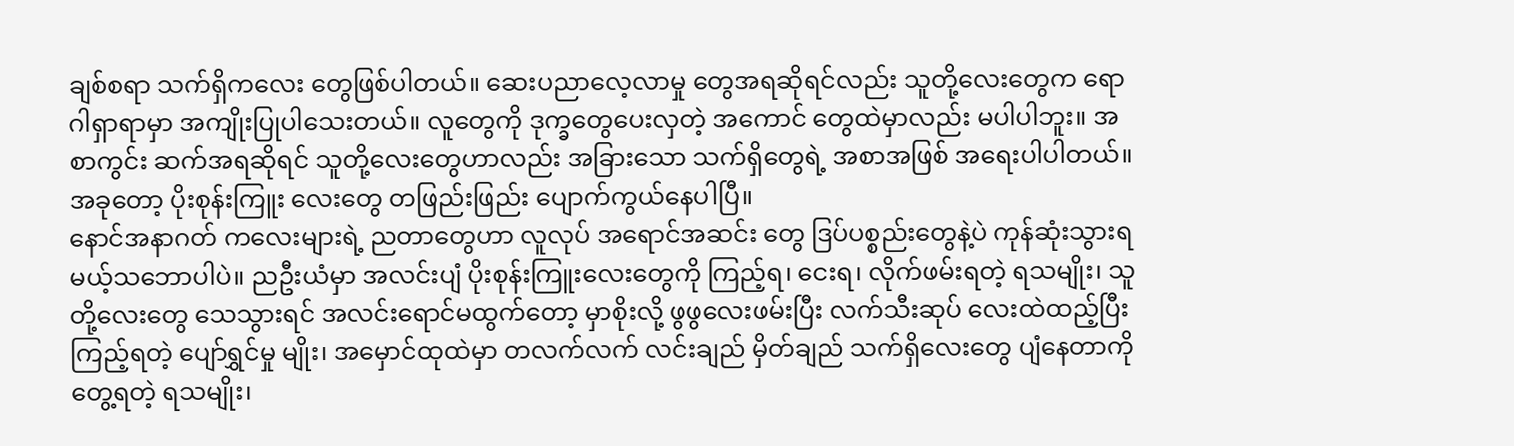ချစ်စရာ သက်ရှိကလေး တွေဖြစ်ပါတယ်။ ဆေးပညာလေ့လာမှု တွေအရဆိုရင်လည်း သူတို့လေးတွေက ရောဂါရှာရာမှာ အကျိုးပြုပါသေးတယ်။ လူတွေကို ဒုက္ခတွေပေးလှတဲ့ အကောင် တွေထဲမှာလည်း မပါပါဘူး။ အစာကွင်း ဆက်အရဆိုရင် သူတို့လေးတွေဟာလည်း အခြားသော သက်ရှိတွေရဲ့ အစာအဖြစ် အရေးပါပါတယ်။ အခုတော့ ပိုးစုန်းကြူး လေးတွေ တဖြည်းဖြည်း ပျောက်ကွယ်နေပါပြီ။
နောင်အနာဂတ် ကလေးများရဲ့ ညတာတွေဟာ လူလုပ် အရောင်အဆင်း တွေ ဒြပ်ပစ္စည်းတွေနဲ့ပဲ ကုန်ဆုံးသွားရ မယ့်သဘောပါပဲ။ ညဦးယံမှာ အလင်းပျံ ပိုးစုန်းကြူးလေးတွေကို ကြည့်ရ၊ ငေးရ၊ လိုက်ဖမ်းရတဲ့ ရသမျိုး၊ သူတို့လေးတွေ သေသွားရင် အလင်းရောင်မထွက်တော့ မှာစိုးလို့ ဖွဖွလေးဖမ်းပြီး လက်သီးဆုပ် လေးထဲထည့်ပြီး ကြည့်ရတဲ့ ပျော်ရွှင်မှု မျိုး၊ အမှောင်ထုထဲမှာ တလက်လက် လင်းချည် မှိတ်ချည် သက်ရှိလေးတွေ ပျံနေတာကို တွေ့ရတဲ့ ရသမျိုး၊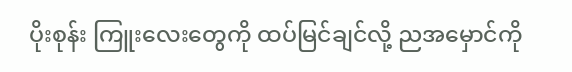ပိုးစုန်း ကြူးလေးတွေကို ထပ်မြင်ချင်လို့ ညအမှောင်ကို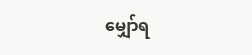မျှော်ရ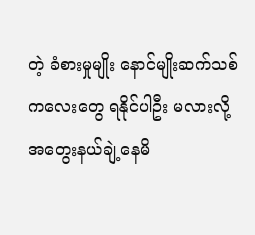တဲ့ ခံစားမှုမျိုး နောင်မျိုးဆက်သစ် ကလေးတွေ ရနိုင်ပါဦး မလားလို့ အတွေးနယ်ချဲ့နေမိ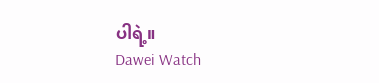ပါရဲ့။
Dawei Watch